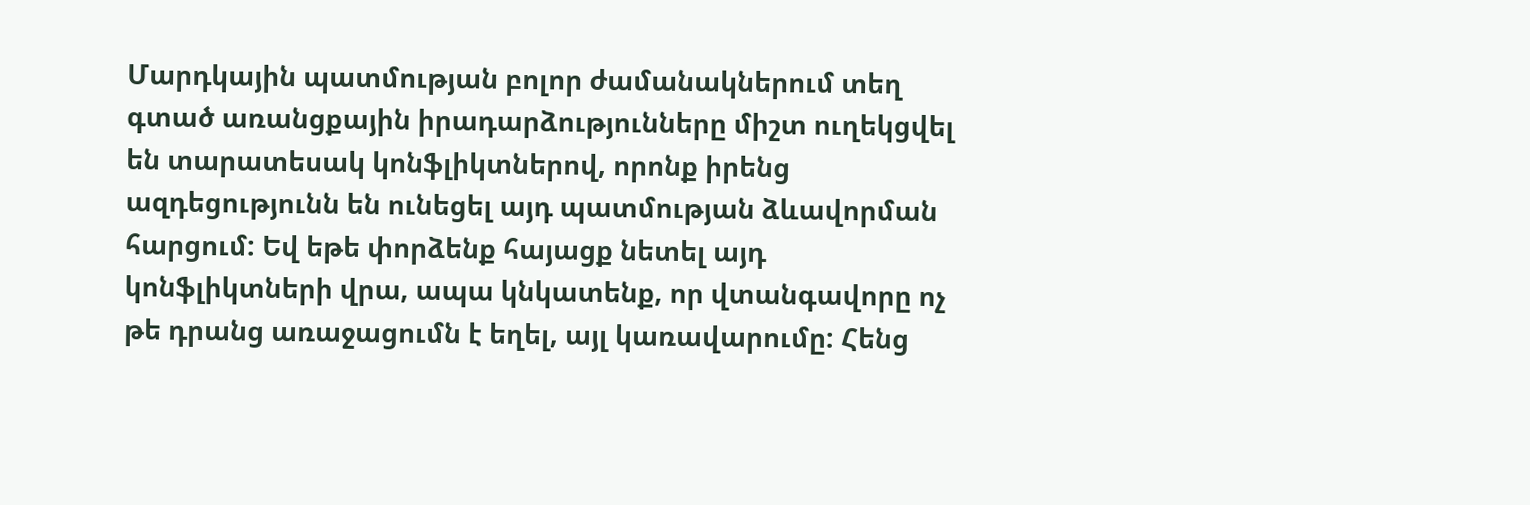Մարդկային պատմության բոլոր ժամանակներում տեղ գտած առանցքային իրադարձությունները միշտ ուղեկցվել են տարատեսակ կոնֆլիկտներով, որոնք իրենց ազդեցությունն են ունեցել այդ պատմության ձևավորման հարցում: Եվ եթե փորձենք հայացք նետել այդ կոնֆլիկտների վրա, ապա կնկատենք, որ վտանգավորը ոչ թե դրանց առաջացումն է եղել, այլ կառավարումը: Հենց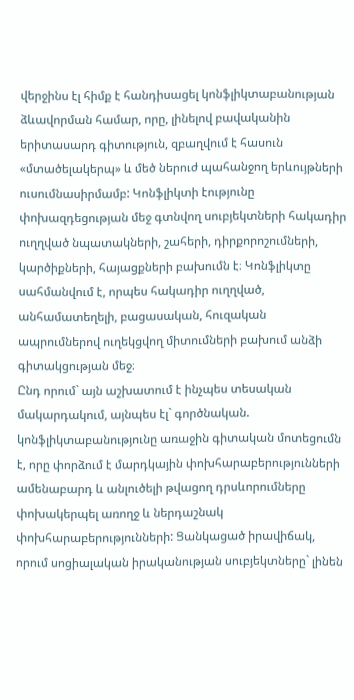վերջինս էլ հիմք է հանդիսացել կոնֆլիկտաբանության ձևավորման համար, որը, լինելով բավականին երիտասարդ գիտություն, զբաղվում է հասուն «մտածելակերպ» և մեծ ներուժ պահանջող երևույթների ուսումնասիրմամբ: Կոնֆլիկտի էությունը փոխազդեցության մեջ գտնվող սուբյեկտների հակադիր ուղղված նպատակների, շահերի, դիրքորոշումների, կարծիքների, հայացքների բախումն է։ Կոնֆլիկտը սահմանվում է, որպես հակադիր ուղղված, անհամատեղելի, բացասական, հուզական ապրումներով ուղեկցվող միտումների բախում անձի գիտակցության մեջ։
Ընդ որում` այն աշխատում է ինչպես տեսական մակարդակում, այնպես էլ` գործնական. կոնֆլիկտաբանությունը առաջին գիտական մոտեցումն է, որը փորձում է մարդկային փոխհարաբերությունների ամենաբարդ և անլուծելի թվացող դրսևորումները փոխակերպել առողջ և ներդաշնակ փոխհարաբերությունների: Ցանկացած իրավիճակ, որում սոցիալական իրականության սուբյեկտները` լինեն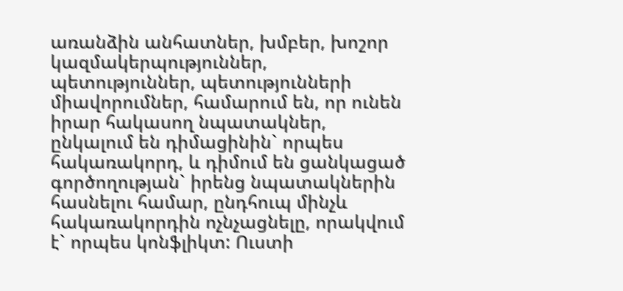առանձին անհատներ, խմբեր, խոշոր կազմակերպություններ, պետություններ, պետությունների միավորումներ, համարում են, որ ունեն իրար հակասող նպատակներ, ընկալում են դիմացինին` որպես հակառակորդ, և դիմում են ցանկացած գործողության` իրենց նպատակներին հասնելու համար, ընդհուպ մինչև հակառակորդին ոչնչացնելը, որակվում է` որպես կոնֆլիկտ: Ուստի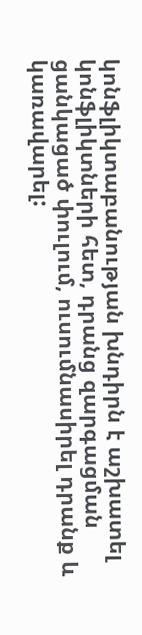կոնֆլիկտաբանության խնդիրն է աշխատել կոնֆլիկտների հետ, դրանց զարգացման ցանկացած փուլում, ուսումնասիրել դրանք և կառավարել: